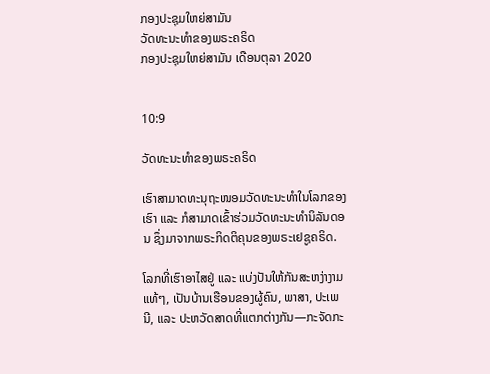ກອງປະຊຸມໃຫຍ່ສາມັນ
ວັດທະນະທຳຂອງພຣະຄຣິດ
ກອງປະຊຸມໃຫຍ່ສາມັນ ເດືອນຕຸລາ 2020


10:9

ວັດທະນະທຳຂອງພຣະຄຣິດ

ເຮົາສາມາດທະນຸຖະໜອມວັດທະນະທຳໃນໂລກຂອງເຮົາ ແລະ ກໍສາມາດເຂົ້າຮ່ວມວັດທະນະທຳນິລັນດອນ ຊຶ່ງມາຈາກພຣະກິດຕິຄຸນຂອງພຣະເຢຊູຄຣິດ.

ໂລກທີ່ເຮົາອາໄສຢູ່ ແລະ ແບ່ງປັນໃຫ້ກັນສະຫງ່າງາມແທ້ໆ, ເປັນບ້ານເຮືອນຂອງຜູ້ຄົນ, ພາສາ, ປະເພນີ, ແລະ ປະຫວັດສາດທີ່ແຕກຕ່າງກັນ—ກະຈັດກະ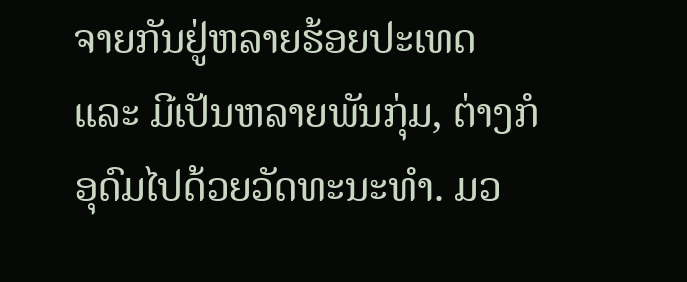ຈາຍກັນຢູ່ຫລາຍຮ້ອຍປະເທດ ແລະ ມີເປັນຫລາຍພັນກຸ່ມ, ຕ່າງກໍອຸດົມໄປດ້ວຍວັດທະນະທຳ. ມວ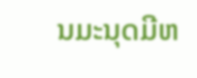ນມະນຸດມີຫ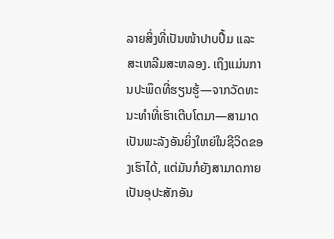ລາຍສິ່ງທີ່ເປັນໜ້າປາບປື້ມ ແລະ ສະເຫລີມສະຫລອງ. ເຖິງແມ່ນການປະພຶດທີ່ຮຽນຮູ້—ຈາກວັດທະນະທຳທີ່ເຮົາເຕີບໂຕມາ—ສາມາດເປັນພະລັງອັນຍິ່ງໃຫຍ່ໃນຊີວິດຂອງເຮົາໄດ້, ແຕ່ມັນກໍຍັງສາມາດກາຍເປັນອຸປະສັກອັນ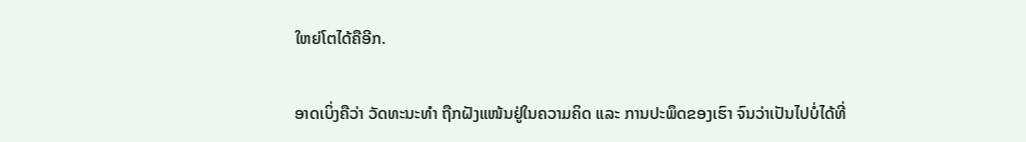ໃຫຍ່ໂຕໄດ້ຄືອີກ.

ອາດເບິ່ງຄືວ່າ ວັດທະນະທຳ ຖືກຝັງແໜ້ນຢູ່ໃນຄວາມຄິດ ແລະ ການປະພຶດຂອງເຮົາ ຈົນວ່າເປັນໄປບໍ່ໄດ້ທີ່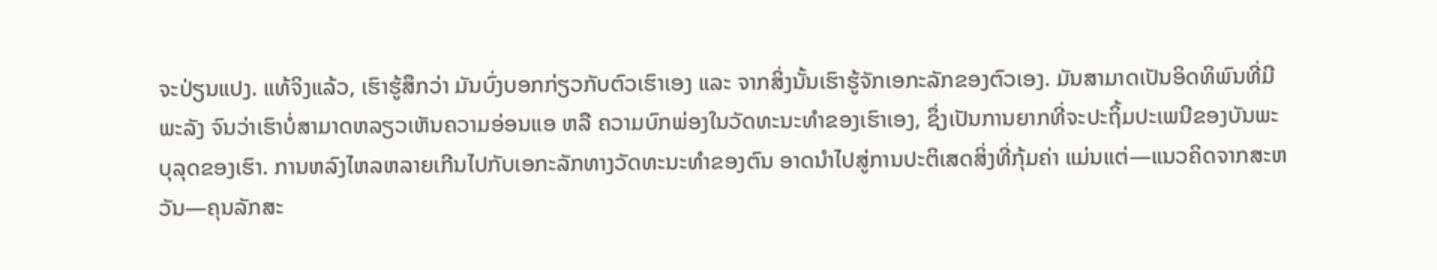ຈະປ່ຽນແປງ. ແທ້ຈິງແລ້ວ, ເຮົາຮູ້ສຶກວ່າ ມັນບົ່ງບອກກ່ຽວກັບຕົວເຮົາເອງ ແລະ ຈາກສິ່ງນັ້ນເຮົາຮູ້ຈັກເອກະລັກຂອງຕົວເອງ. ມັນສາມາດເປັນອິດທິພົນທີ່ມີພະລັງ ຈົນວ່າເຮົາບໍ່ສາມາດຫລຽວເຫັນຄວາມອ່ອນແອ ຫລື ຄວາມບົກພ່ອງໃນວັດທະນະທຳຂອງເຮົາເອງ, ຊຶ່ງເປັນການຍາກທີ່ຈະປະຖິ້ມປະເພນີຂອງບັນພະບຸລຸດຂອງເຮົາ. ການຫລົງໄຫລຫລາຍເກີນໄປກັບເອກະລັກທາງວັດທະນະທຳຂອງຕົນ ອາດນຳໄປສູ່ການປະຕິເສດສິ່ງທີ່ກຸ້ມຄ່າ ແມ່ນແຕ່—ແນວຄິດຈາກສະຫວັນ—ຄຸນລັກສະ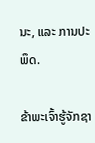ນະ, ແລະ ການປະພຶດ.

ຂ້າພະເຈົ້າຮູ້ຈັກຊາ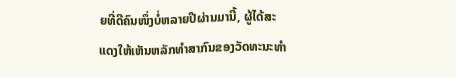ຍທີ່ດີຄົນໜຶ່ງບໍ່ຫລາຍປີຜ່ານມານີ້, ຜູ້ໄດ້ສະແດງໃຫ້ເຫັນຫລັກທຳສາກົນຂອງວັດທະນະທຳ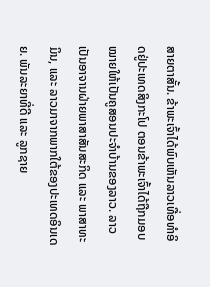ສາຍຕາສັ້ນ. ຂ້າພະເຈົ້າໄດ້ພົບເຫັນລາວເທື່ອທຳອິດຢູ່ປະເທດສິງກະໂປ ຕອນຂ້າພະເຈົ້າໄດ້ຖືກມອບໝາຍໃຫ້ເປັນຄູສອນປະຈຳບ້ານຂອງລາວ. ລາວເປັນອາຈານຝ່າຍພາສາສັນສະກິດ ແລະ ພາສາທະມິນ, ແລະ ລາວມາຈາກພາກໃຕ້ຂອງປະເທດອິນເດຍ. ພັນລະຍາທີ່ດີ ແລະ ລູກຊາຍ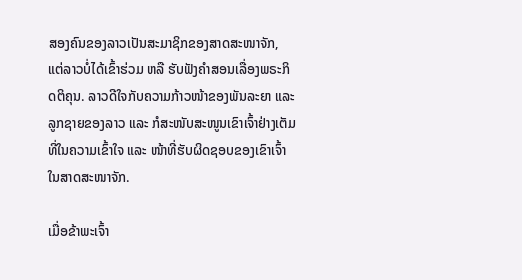ສອງຄົນຂອງລາວເປັນສະມາຊິກຂອງສາດສະໜາຈັກ, ແຕ່ລາວບໍ່ໄດ້ເຂົ້າຮ່ວມ ຫລື ຮັບຟັງຄຳສອນເລື່ອງພຣະກິດຕິຄຸນ. ລາວດີໃຈກັບຄວາມກ້າວໜ້າຂອງພັນລະຍາ ແລະ ລູກຊາຍຂອງລາວ ແລະ ກໍສະໜັບສະໜູນເຂົາເຈົ້າຢ່າງເຕັມທີ່ໃນຄວາມເຂົ້າໃຈ ແລະ ໜ້າທີ່ຮັບຜິດຊອບຂອງເຂົາເຈົ້າໃນສາດສະໜາຈັກ.

ເມື່ອຂ້າພະເຈົ້າ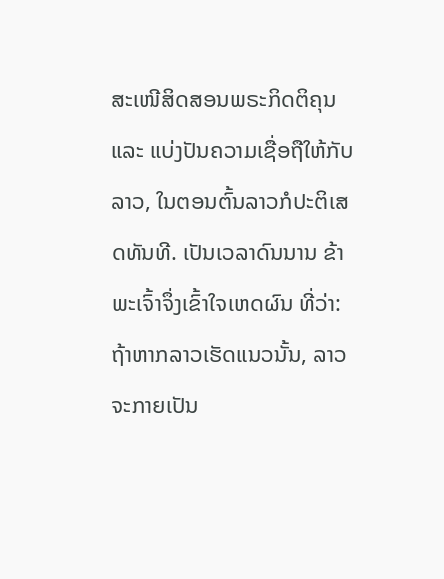ສະເໜີສິດສອນພຣະກິດຕິຄຸນ ແລະ ແບ່ງປັນຄວາມເຊື່ອຖືໃຫ້ກັບລາວ, ໃນຕອນຕົ້ນລາວກໍປະຕິເສດທັນທີ. ເປັນເວລາດົນນານ ຂ້າພະເຈົ້າຈຶ່ງເຂົ້າໃຈເຫດຜົນ ທີ່ວ່າ: ຖ້າຫາກລາວເຮັດແນວນັ້ນ, ລາວຈະກາຍເປັນ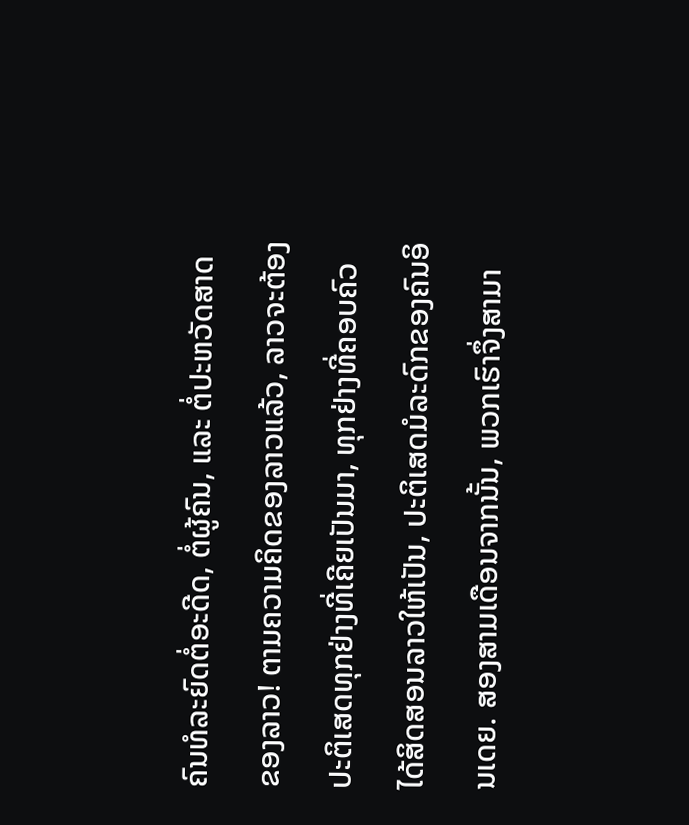ຄົນທໍລະຍົດຕໍ່ອະດີດ, ຕໍ່ຜູ້ຄົນ, ແລະ ຕໍ່ປະຫວັດສາດຂອງລາວ! ຕາມຄວາມຄິດຂອງລາວແລ້ວ, ລາວຈະຕ້ອງປະຕິເສດທຸກຢ່າງທີ່ເຄີຍເປັນມາ, ທຸກຢ່າງທີ່ຄອບຄົວໄດ້ສິດສອນລາວໃຫ້ເປັນ, ປະຕິເສດມໍລະດົກຂອງຄົນອິນເດຍ. ສອງສາມເດືອນຈາກນັ້ນ, ພວກເຮົາຈຶ່ງສາມາ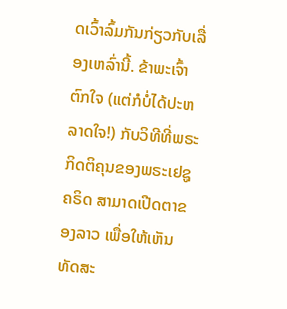ດເວົ້າລົ້ມກັນກ່ຽວກັບເລື່ອງເຫລົ່ານີ້. ຂ້າພະເຈົ້າຕົກໃຈ (ແຕ່ກໍບໍ່ໄດ້ປະຫລາດໃຈ!) ກັບວິທີທີ່ພຣະກິດຕິຄຸນຂອງພຣະເຢຊູຄຣິດ ສາມາດເປີດຕາຂອງລາວ ເພື່ອໃຫ້ເຫັນທັດສະ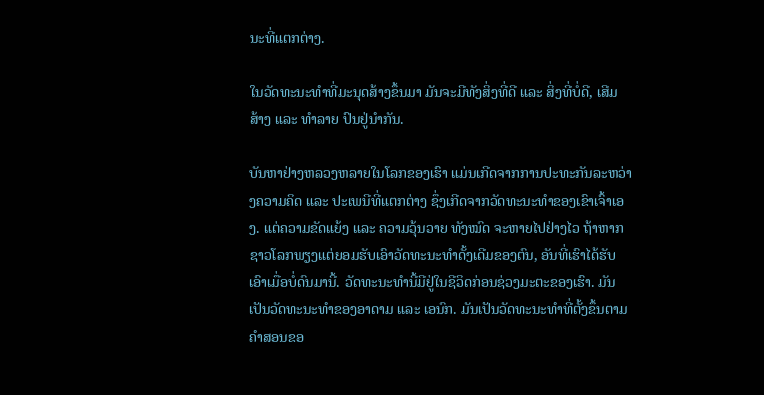ນະທີ່ແຕກຕ່າງ.

ໃນວັດທະນະທຳທີ່ມະນຸດສ້າງຂຶ້ນມາ ມັນຈະມີທັງສິ່ງທີ່ດີ ແລະ ສິ່ງທີ່ບໍ່ດີ, ເສີມສ້າງ ແລະ ທຳລາຍ ປົນຢູ່ນຳກັນ.

ບັນຫາຢ່າງຫລວງຫລາຍໃນໂລກຂອງເຮົາ ແມ່ນເກີດຈາກການປະທະກັນລະຫວ່າງຄວາມຄິດ ແລະ ປະເພນີທີ່ແຕກຕ່າງ ຊຶ່ງເກີດຈາກວັດທະນະທຳຂອງເຂົາເຈົ້າເອງ. ແຕ່ຄວາມຂັດແຍ້ງ ແລະ ຄວາມວຸ້ນວາຍ ທັງໝົດ ຈະຫາຍໄປຢ່າງໄວ ຖ້າຫາກຊາວໂລກພຽງແຕ່ຍອມຮັບເອົາວັດທະນະທຳດັ້ງເດີມຂອງຕົນ, ອັນທີ່ເຮົາໄດ້ຮັບເອົາເມື່ອບໍ່ດົນມານີ້. ວັດທະນະທຳນີ້ມີຢູ່ໃນຊີວິດກ່ອນຊ່ວງມະຕະຂອງເຮົາ. ມັນເປັນວັດທະນະທຳຂອງອາດາມ ແລະ ເອນົກ. ມັນເປັນວັດທະນະທຳທີ່ຕັ້ງຂຶ້ນຕາມຄຳສອນຂອ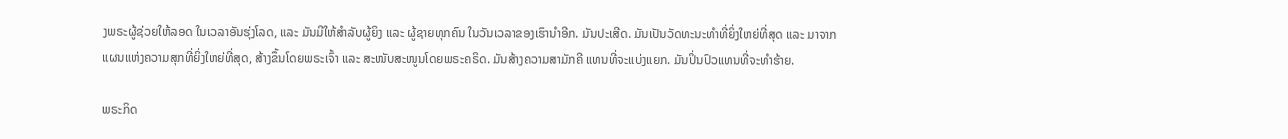ງພຣະຜູ້ຊ່ວຍໃຫ້ລອດ ໃນເວລາອັນຮຸ່ງໂລດ, ແລະ ມັນມີໃຫ້ສຳລັບຜູ້ຍິງ ແລະ ຜູ້ຊາຍທຸກຄົນ ໃນວັນເວລາຂອງເຮົານຳອີກ. ມັນປະເສີດ. ມັນເປັນວັດທະນະທຳທີ່ຍິ່ງໃຫຍ່ທີ່ສຸດ ແລະ ມາຈາກແຜນແຫ່ງຄວາມສຸກທີ່ຍິ່ງໃຫຍ່ທີ່ສຸດ, ສ້າງຂຶ້ນໂດຍພຣະເຈົ້າ ແລະ ສະໜັບສະໜູນໂດຍພຣະຄຣິດ. ມັນສ້າງຄວາມສາມັກຄີ ແທນທີ່ຈະແບ່ງແຍກ. ມັນປິ່ນປົວແທນທີ່ຈະທຳຮ້າຍ.

ພຣະກິດ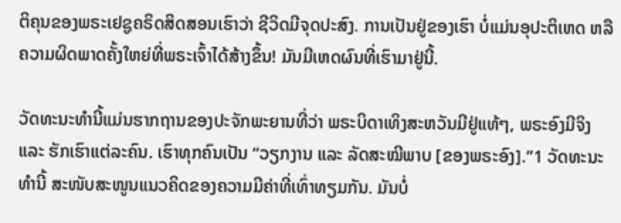ຕິຄຸນຂອງພຣະເຢຊູຄຣິດສິດສອນເຮົາວ່າ ຊີວິດມີຈຸດປະສົງ. ການເປັນຢູ່ຂອງເຮົາ ບໍ່ແມ່ນອຸປະຕິເຫດ ຫລື ຄວາມຜິດພາດຄັ້ງໃຫຍ່ທີ່ພຣະເຈົ້າໄດ້ສ້າງຂຶ້ນ! ມັນມີເຫດຜົນທີ່ເຮົາມາຢູ່ນີ້.

ວັດທະນະທຳນີ້ແມ່ນຮາກຖານຂອງປະຈັກພະຍານທີ່ວ່າ ພຣະບິດາເທິງສະຫວັນມີຢູ່ແທ້ໆ, ພຣະອົງມີຈິງ ແລະ ຮັກເຮົາແຕ່ລະຄົນ. ເຮົາທຸກຄົນເປັນ “ວຽກງານ ແລະ ລັດສະໝີພາບ [ຂອງພຣະອົງ].”1 ວັດທະນະທຳນີ້ ສະໜັບສະໜູນແນວຄິດຂອງຄວາມມີຄ່າທີ່ເທົ່າທຽມກັນ. ມັນບໍ່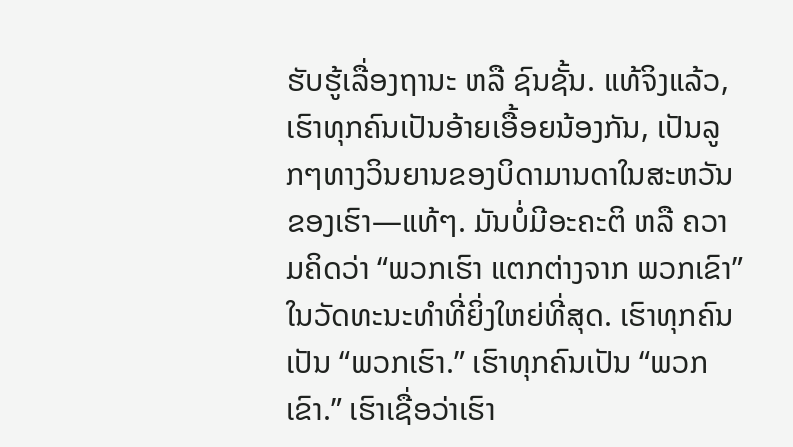ຮັບຮູ້ເລື່ອງຖານະ ຫລື ຊົນຊັ້ນ. ແທ້ຈິງແລ້ວ, ເຮົາທຸກຄົນເປັນອ້າຍເອື້ອຍນ້ອງກັນ, ເປັນລູກໆທາງວິນຍານຂອງບິດາມານດາໃນສະຫວັນຂອງເຮົາ—ແທ້ໆ. ມັນບໍ່ມີອະຄະຕິ ຫລື ຄວາມຄິດວ່າ “ພວກເຮົາ ແຕກຕ່າງຈາກ ພວກເຂົາ” ໃນວັດທະນະທຳທີ່ຍິ່ງໃຫຍ່ທີ່ສຸດ. ເຮົາທຸກຄົນເປັນ “ພວກເຮົາ.” ເຮົາທຸກຄົນເປັນ “ພວກເຂົາ.” ເຮົາເຊື່ອວ່າເຮົາ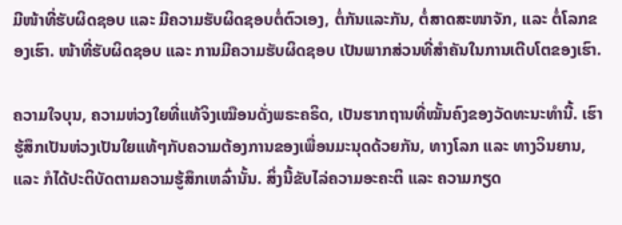ມີໜ້າທີ່ຮັບຜິດຊອບ ແລະ ມີຄວາມຮັບຜິດຊອບຕໍ່ຕົວເອງ, ຕໍ່ກັນແລະກັນ, ຕໍ່ສາດສະໜາຈັກ, ແລະ ຕໍ່ໂລກຂອງເຮົາ. ໜ້າທີ່ຮັບຜິດຊອບ ແລະ ການມີຄວາມຮັບຜິດຊອບ ເປັນພາກສ່ວນທີ່ສຳຄັນໃນການເຕີບໂຕຂອງເຮົາ.

ຄວາມໃຈບຸນ, ຄວາມຫ່ວງໃຍທີ່ແທ້ຈິງເໝືອນດັ່ງພຣະຄຣິດ, ເປັນຮາກຖານທີ່ໝັ້ນຄົງຂອງວັດທະນະທຳນີ້. ເຮົາຮູ້ສຶກເປັນຫ່ວງເປັນໃຍແທ້ໆກັບຄວາມຕ້ອງການຂອງເພື່ອນມະນຸດດ້ວຍກັນ, ທາງໂລກ ແລະ ທາງວິນຍານ, ແລະ ກໍໄດ້ປະຕິບັດຕາມຄວາມຮູ້ສຶກເຫລົ່ານັ້ນ. ສິ່ງນີ້ຂັບໄລ່ຄວາມອະຄະຕິ ແລະ ຄວາມກຽດ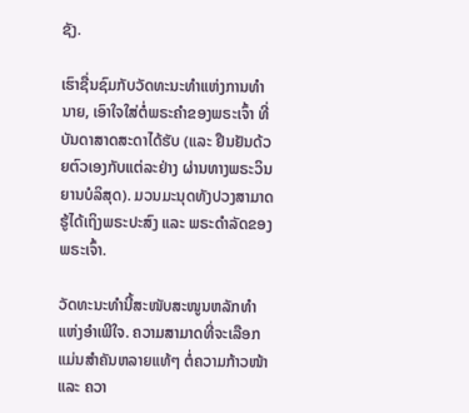ຊັງ.

ເຮົາຊື່ນຊົມກັບວັດທະນະທຳແຫ່ງການທຳນາຍ, ເອົາໃຈໃສ່ຕໍ່ພຣະຄຳຂອງພຣະເຈົ້າ ທີ່ບັນດາສາດສະດາໄດ້ຮັບ (ແລະ ຢືນຢັນດ້ວຍຕົວເອງກັບແຕ່ລະຢ່າງ ຜ່ານທາງພຣະວິນຍານບໍລິສຸດ). ມວນມະນຸດທັງປວງສາມາດຮູ້ໄດ້ເຖິງພຣະປະສົງ ແລະ ພຣະດຳລັດຂອງພຣະເຈົ້າ.

ວັດທະນະທຳນີ້ສະໜັບສະໜູນຫລັກທຳແຫ່ງອຳເພີໃຈ. ຄວາມສາມາດທີ່ຈະເລືອກແມ່ນສຳຄັນຫລາຍແທ້ໆ ຕໍ່ຄວາມກ້າວໜ້າ ແລະ ຄວາ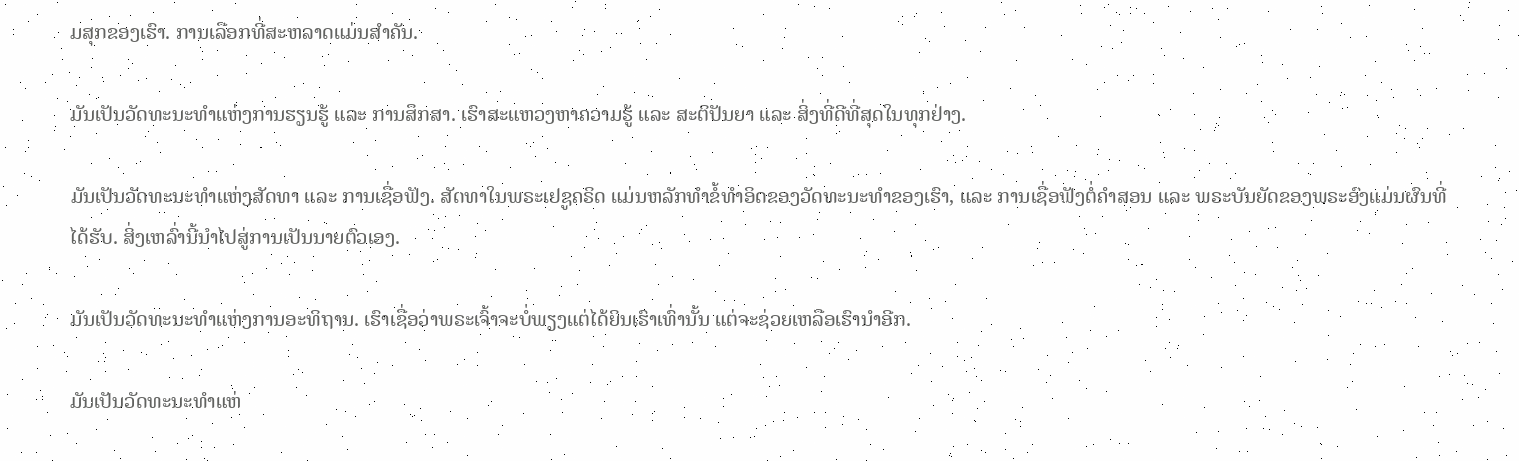ມສຸກຂອງເຮົາ. ການເລືອກທີ່ສະຫລາດແມ່ນສຳຄັນ.

ມັນເປັນວັດທະນະທຳແຫ່ງການຮຽນຮູ້ ແລະ ການສຶກສາ. ເຮົາສະແຫວງຫາຄວາມຮູ້ ແລະ ສະຕິປັນຍາ ແລະ ສິ່ງທີ່ດີທີ່ສຸດໃນທຸກຢ່າງ.

ມັນເປັນວັດທະນະທຳແຫ່ງສັດທາ ແລະ ການເຊື່ອຟັງ. ສັດທາໃນພຣະເຢຊູຄຣິດ ແມ່ນຫລັກທຳຂໍ້ທຳອິດຂອງວັດທະນະທຳຂອງເຮົາ, ແລະ ການເຊື່ອຟັງຕໍ່ຄຳສອນ ແລະ ພຣະບັນຍັດຂອງພຣະອົງແມ່ນຜົນທີ່ໄດ້ຮັບ. ສິ່ງເຫລົ່ານີ້ນຳໄປສູ່ການເປັນນາຍຕົວເອງ.

ມັນເປັນວັດທະນະທຳແຫ່ງການອະທິຖານ. ເຮົາເຊື່ອວ່າພຣະເຈົ້າຈະບໍ່ພຽງແຕ່ໄດ້ຍິນເຮົາເທົ່ານັ້ນ ແຕ່ຈະຊ່ວຍເຫລືອເຮົານຳອີກ.

ມັນເປັນວັດທະນະທຳແຫ່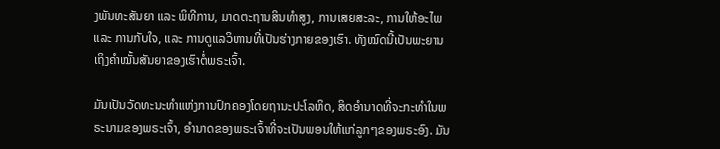ງພັນທະສັນຍາ ແລະ ພິທີການ, ມາດຕະຖານສິນທຳສູງ, ການເສຍສະລະ, ການໃຫ້ອະໄພ ແລະ ການກັບໃຈ, ແລະ ການດູແລວິຫານທີ່ເປັນຮ່າງກາຍຂອງເຮົາ. ທັງໝົດນີ້ເປັນພະຍານເຖິງຄຳໝັ້ນສັນຍາຂອງເຮົາຕໍ່ພຣະເຈົ້າ.

ມັນເປັນວັດທະນະທຳແຫ່ງການປົກຄອງໂດຍຖານະປະໂລຫິດ, ສິດອຳນາດທີ່ຈະກະທຳໃນພຣະນາມຂອງພຣະເຈົ້າ, ອຳນາດຂອງພຣະເຈົ້າທີ່ຈະເປັນພອນໃຫ້ແກ່ລູກໆຂອງພຣະອົງ. ມັນ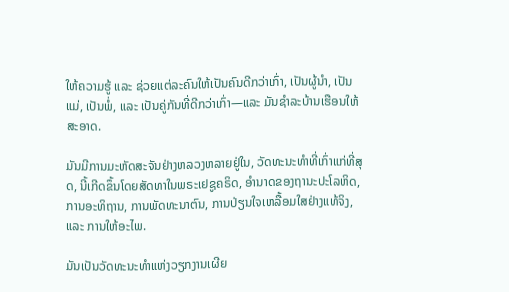ໃຫ້ຄວາມຮູ້ ແລະ ຊ່ວຍແຕ່ລະຄົນໃຫ້ເປັນຄົນດີກວ່າເກົ່າ, ເປັນຜູ້ນຳ, ເປັນແມ່, ເປັນພໍ່, ແລະ ເປັນຄູ່ກັນທີ່ດີກວ່າເກົ່າ—ແລະ ມັນຊຳລະບ້ານເຮືອນໃຫ້ສະອາດ.

ມັນມີການມະຫັດສະຈັນຢ່າງຫລວງຫລາຍຢູ່ໃນ, ວັດທະນະທຳທີ່ເກົ່າແກ່ທີ່ສຸດ, ນີ້ເກີດຂຶ້ນໂດຍສັດທາໃນພຣະເຢຊູຄຣິດ, ອຳນາດຂອງຖານະປະໂລຫິດ, ການອະທິຖານ, ການພັດທະນາຕົນ, ການປ່ຽນໃຈເຫລື້ອມໃສຢ່າງແທ້ຈິງ, ແລະ ການໃຫ້ອະໄພ.

ມັນເປັນວັດທະນະທຳແຫ່ງວຽກງານເຜີຍ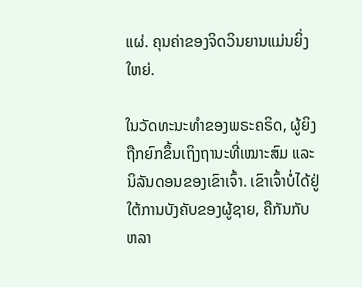ແຜ່. ຄຸນຄ່າຂອງຈິດວິນຍານແມ່ນຍິ່ງໃຫຍ່.

ໃນວັດທະນະທຳຂອງພຣະຄຣິດ, ຜູ້ຍິງຖືກຍົກຂຶ້ນເຖິງຖານະທີ່ເໝາະສົມ ແລະ ນິລັນດອນຂອງເຂົາເຈົ້າ. ເຂົາເຈົ້າບໍ່ໄດ້ຢູ່ໃຕ້ການບັງຄັບຂອງຜູ້ຊາຍ, ຄືກັນກັບຫລາ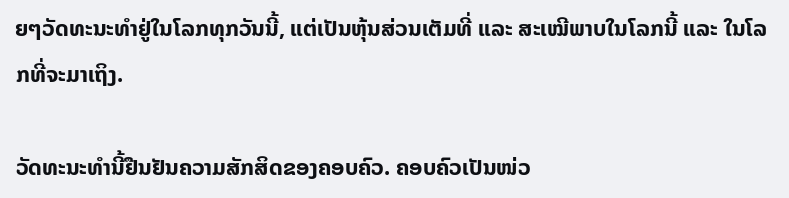ຍໆວັດທະນະທຳຢູ່ໃນໂລກທຸກວັນນີ້, ແຕ່ເປັນຫຸ້ນສ່ວນເຕັມທີ່ ແລະ ສະເໝີພາບໃນໂລກນີ້ ແລະ ໃນໂລກທີ່ຈະມາເຖິງ.

ວັດທະນະທຳນີ້ຢືນຢັນຄວາມສັກສິດຂອງຄອບຄົວ. ຄອບຄົວເປັນໜ່ວ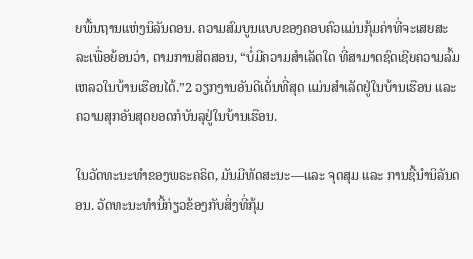ຍພື້ນຖານແຫ່ງນິລັນດອນ. ຄວາມສົມບູນແບບຂອງຄອບຄົວແມ່ນກຸ້ມຄ່າທີ່ຈະເສຍສະລະເພື່ອຍ້ອນວ່າ, ຕາມການສິດສອນ, “ບໍ່ມີຄວາມສຳເລັດໃດ ທີ່ສາມາດຊົດເຊີຍຄວາມລົ້ມເຫລວໃນບ້ານເຮືອນໄດ້.”2 ວຽກງານອັນດີເດັ່ນທີ່ສຸດ ແມ່ນສຳເລັດຢູ່ໃນບ້ານເຮືອນ ແລະ ຄວາມສຸກອັນສຸດຍອດກໍບັນລຸຢູ່ໃນບ້ານເຮືອນ.

ໃນວັດທະນະທຳຂອງພຣະຄຣິດ, ມັນມີທັດສະນະ—ແລະ ຈຸດສຸມ ແລະ ການຊີ້ນຳນິລັນດອນ. ວັດທະນະທຳນີ້ກ່ຽວຂ້ອງກັບສິ່ງທີ່ກຸ້ມ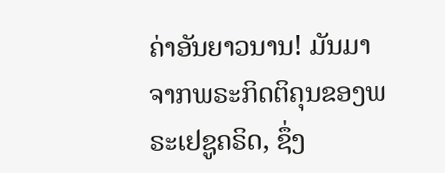ຄ່າອັນຍາວນານ! ມັນມາຈາກພຣະກິດຕິຄຸນຂອງພຣະເຢຊູຄຣິດ, ຊຶ່ງ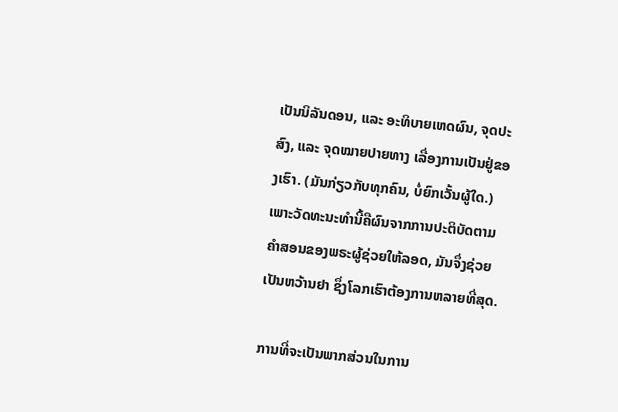ເປັນນິລັນດອນ, ແລະ ອະທິບາຍເຫດຜົນ, ຈຸດປະສົງ, ແລະ ຈຸດໝາຍປາຍທາງ ເລື່ອງການເປັນຢູ່ຂອງເຮົາ. (ມັນກ່ຽວກັບທຸກຄົນ, ບໍ່ຍົກເວັ້ນຜູ້ໃດ.) ເພາະວັດທະນະທຳນີ້ຄືຜົນຈາກການປະຕິບັດຕາມຄຳສອນຂອງພຣະຜູ້ຊ່ວຍໃຫ້ລອດ, ມັນຈຶ່ງຊ່ວຍເປັນຫວ້ານຢາ ຊຶ່ງໂລກເຮົາຕ້ອງການຫລາຍທີ່ສຸດ.

ການທີ່ຈະເປັນພາກສ່ວນໃນການ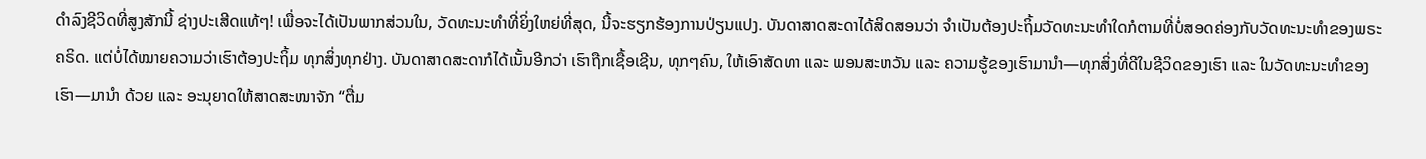ດຳລົງຊີວິດທີ່ສູງສັກນີ້ ຊ່າງປະເສີດແທ້ໆ! ເພື່ອຈະໄດ້ເປັນພາກສ່ວນໃນ, ວັດທະນະທຳທີ່ຍິ່ງໃຫຍ່ທີ່ສຸດ, ນີ້ຈະຮຽກຮ້ອງການປ່ຽນແປງ. ບັນດາສາດສະດາໄດ້ສິດສອນວ່າ ຈຳເປັນຕ້ອງປະຖິ້ມວັດທະນະທຳໃດກໍຕາມທີ່ບໍ່ສອດຄ່ອງກັບວັດທະນະທຳຂອງພຣະຄຣິດ. ແຕ່ບໍ່ໄດ້ໝາຍຄວາມວ່າເຮົາຕ້ອງປະຖິ້ມ ທຸກສິ່ງທຸກຢ່າງ. ບັນດາສາດສະດາກໍໄດ້ເນັ້ນອີກວ່າ ເຮົາຖືກເຊື້ອເຊີນ, ທຸກໆຄົນ, ໃຫ້ເອົາສັດທາ ແລະ ພອນສະຫວັນ ແລະ ຄວາມຮູ້ຂອງເຮົາມານຳ—ທຸກສິ່ງທີ່ດີໃນຊີວິດຂອງເຮົາ ແລະ ໃນວັດທະນະທຳຂອງເຮົາ—ມານຳ ດ້ວຍ ແລະ ອະນຸຍາດໃຫ້ສາດສະໜາຈັກ “ຕື່ມ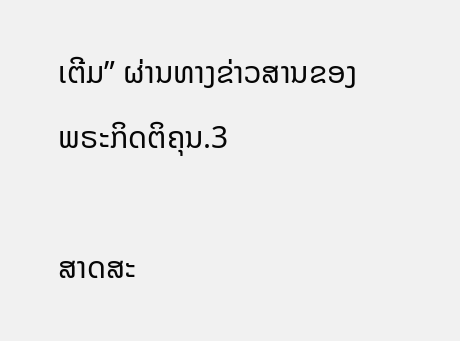ເຕີມ” ຜ່ານທາງຂ່າວສານຂອງພຣະກິດຕິຄຸນ.3

ສາດສະ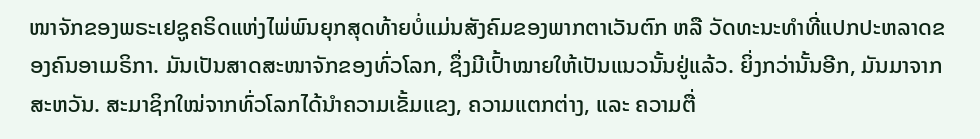ໜາຈັກຂອງພຣະເຢຊູຄຣິດແຫ່ງໄພ່ພົນຍຸກສຸດທ້າຍບໍ່ແມ່ນສັງຄົມຂອງພາກຕາເວັນຕົກ ຫລື ວັດທະນະທຳທີ່ແປກປະຫລາດຂອງຄົນອາເມຣິກາ. ມັນເປັນສາດສະໜາຈັກຂອງທົ່ວໂລກ, ຊຶ່ງມີເປົ້າໝາຍໃຫ້ເປັນແນວນັ້ນຢູ່ແລ້ວ. ຍິ່ງກວ່ານັ້ນອີກ, ມັນມາຈາກສະຫວັນ. ສະມາຊິກໃໝ່ຈາກທົ່ວໂລກໄດ້ນຳຄວາມເຂັ້ມແຂງ, ຄວາມແຕກຕ່າງ, ແລະ ຄວາມຕື່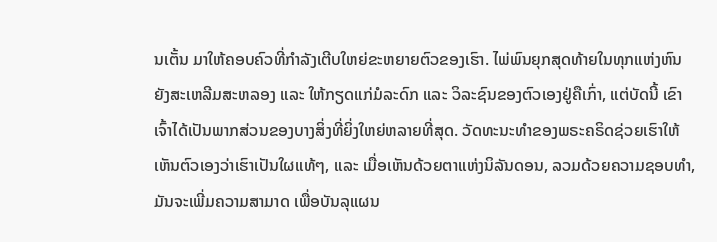ນເຕັ້ນ ມາໃຫ້ຄອບຄົວທີ່ກຳລັງເຕີບໃຫຍ່ຂະຫຍາຍຕົວຂອງເຮົາ. ໄພ່ພົນຍຸກສຸດທ້າຍໃນທຸກແຫ່ງຫົນຍັງສະເຫລີມສະຫລອງ ແລະ ໃຫ້ກຽດແກ່ມໍລະດົກ ແລະ ວິລະຊົນຂອງຕົວເອງຢູ່ຄືເກົ່າ, ແຕ່ບັດນີ້ ເຂົາເຈົ້າໄດ້ເປັນພາກສ່ວນຂອງບາງສິ່ງທີ່ຍິ່ງໃຫຍ່ຫລາຍທີ່ສຸດ. ວັດທະນະທຳຂອງພຣະຄຣິດຊ່ວຍເຮົາໃຫ້ເຫັນຕົວເອງວ່າເຮົາເປັນໃຜແທ້ໆ, ແລະ ເມື່ອເຫັນດ້ວຍຕາແຫ່ງນິລັນດອນ, ລວມດ້ວຍຄວາມຊອບທຳ, ມັນຈະເພີ່ມຄວາມສາມາດ ເພື່ອບັນລຸແຜນ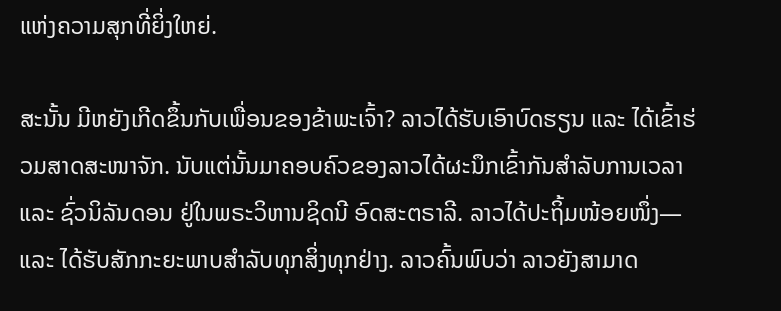ແຫ່ງຄວາມສຸກທີ່ຍິ່ງໃຫຍ່.

ສະນັ້ນ ມີຫຍັງເກີດຂຶ້ນກັບເພື່ອນຂອງຂ້າພະເຈົ້າ? ລາວໄດ້ຮັບເອົາບົດຮຽນ ແລະ ໄດ້ເຂົ້າຮ່ວມສາດສະໜາຈັກ. ນັບແຕ່ນັ້ນມາຄອບຄົວຂອງລາວໄດ້ຜະນຶກເຂົ້າກັນສຳລັບການເວລາ ແລະ ຊົ່ວນິລັນດອນ ຢູ່ໃນພຣະວິຫານຊິດນີ ອົດສະຕຣາລີ. ລາວໄດ້ປະຖິ້ມໜ້ອຍໜຶ່ງ—ແລະ ໄດ້ຮັບສັກກະຍະພາບສຳລັບທຸກສິ່ງທຸກຢ່າງ. ລາວຄົ້ນພົບວ່າ ລາວຍັງສາມາດ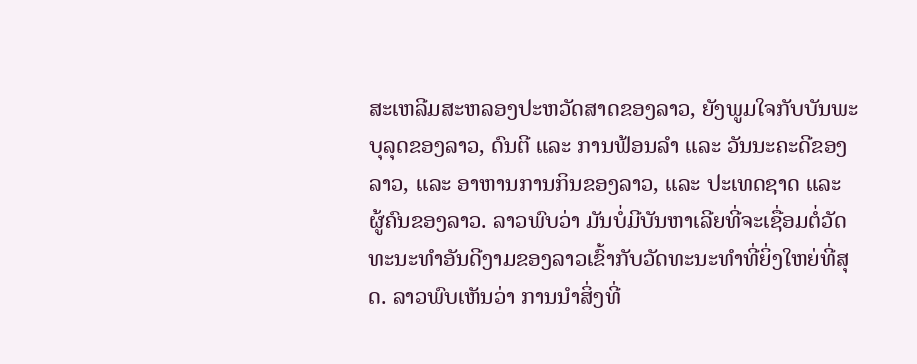ສະເຫລີມສະຫລອງປະຫວັດສາດຂອງລາວ, ຍັງພູມໃຈກັບບັນພະບຸລຸດຂອງລາວ, ດົນຕີ ແລະ ການຟ້ອນລຳ ແລະ ວັນນະຄະດີຂອງລາວ, ແລະ ອາຫານການກິນຂອງລາວ, ແລະ ປະເທດຊາດ ແລະ ຜູ້ຄົນຂອງລາວ. ລາວພົບວ່າ ມັນບໍ່ມີບັນຫາເລີຍທີ່ຈະເຊື່ອມຕໍ່ວັດທະນະທຳອັນດີງາມຂອງລາວເຂົ້າກັບວັດທະນະທຳທີ່ຍິ່ງໃຫຍ່ທີ່ສຸດ. ລາວພົບເຫັນວ່າ ການນຳສິ່ງທີ່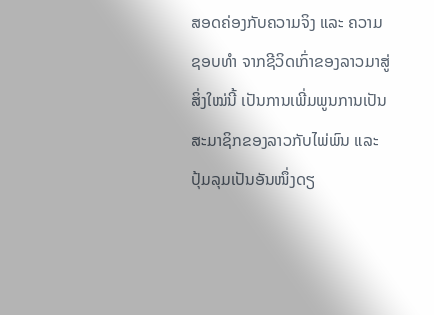ສອດຄ່ອງກັບຄວາມຈິງ ແລະ ຄວາມຊອບທຳ ຈາກຊີວິດເກົ່າຂອງລາວມາສູ່ສິ່ງໃໝ່ນີ້ ເປັນການເພີ່ມພູນການເປັນສະມາຊິກຂອງລາວກັບໄພ່ພົນ ແລະ ປຸ້ມລຸມເປັນອັນໜຶ່ງດຽ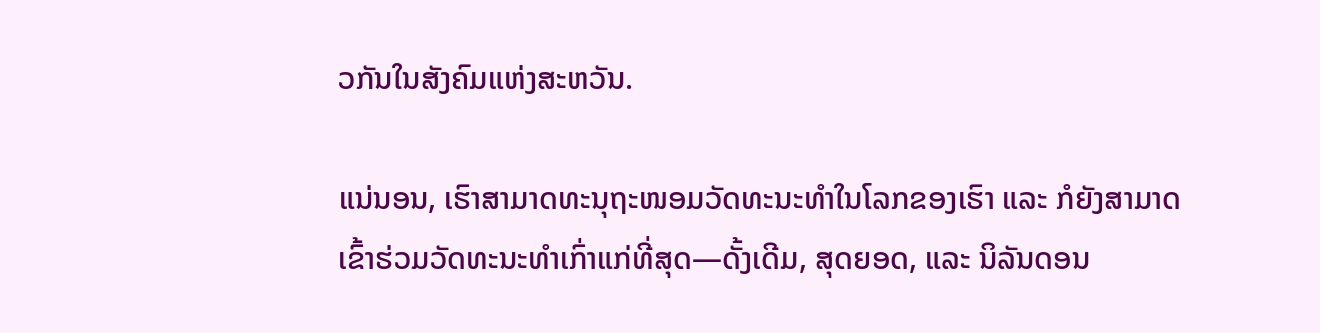ວກັນໃນສັງຄົມແຫ່ງສະຫວັນ.

ແນ່ນອນ, ເຮົາສາມາດທະນຸຖະໜອມວັດທະນະທຳໃນໂລກຂອງເຮົາ ແລະ ກໍຍັງສາມາດເຂົ້າຮ່ວມວັດທະນະທຳເກົ່າແກ່ທີ່ສຸດ—ດັ້ງເດີມ, ສຸດຍອດ, ແລະ ນິລັນດອນ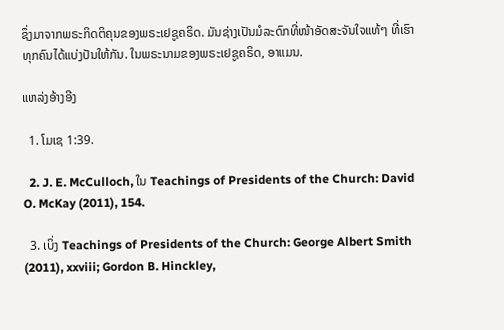ຊຶ່ງມາຈາກພຣະກິດຕິຄຸນຂອງພຣະເຢຊູຄຣິດ. ມັນຊ່າງເປັນມໍລະດົກທີ່ໜ້າອັດສະຈັນໃຈແທ້ໆ ທີ່ເຮົາທຸກຄົນໄດ້ແບ່ງປັນໃຫ້ກັນ. ໃນພຣະນາມຂອງພຣະເຢຊູຄຣິດ, ອາແມນ.

ແຫລ່ງອ້າງອີງ

  1. ໂມເຊ 1:39.

  2. J. E. McCulloch, ໃນ Teachings of Presidents of the Church: David O. McKay (2011), 154.

  3. ເບິ່ງ Teachings of Presidents of the Church: George Albert Smith (2011), xxviii; Gordon B. Hinckley,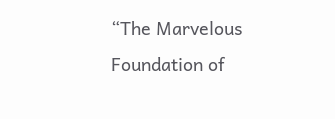“The Marvelous Foundation of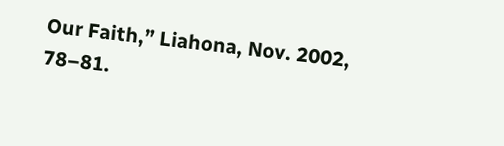Our Faith,” Liahona, Nov. 2002, 78–81.